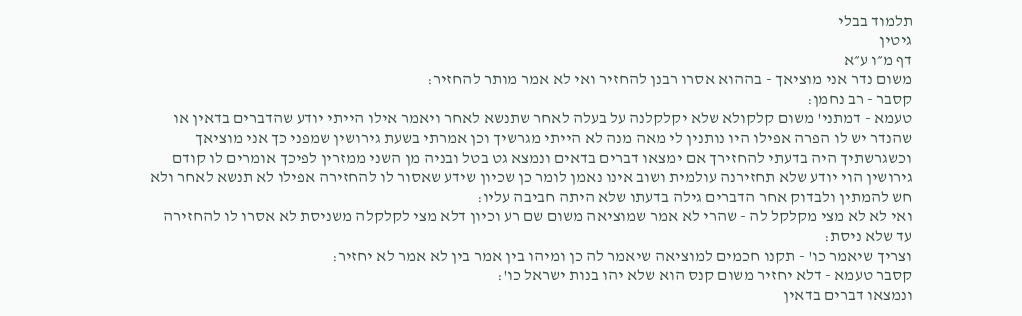תלמוד בבלי
גיטין
דף מ״ו ע״א
משום נדר אני מוציאך - בההוא אסרו רבנן להחזיר ואי לא אמר מותר להחזיר:
קסבר - רב נחמן:
טעמא - דמתני' משום קלקולא שלא יקלקלנה על בעלה לאחר שתנשא לאחר ויאמר אילו הייתי יודע שהדברים בדאין או שהנדר יש לו הפרה אפילו היו נותנין לי מאה מנה לא הייתי מגרשיך וכן אמרתי בשעת גירושין שמפני כך אני מוציאך וכשגרשתיך היה בדעתי להחזירך אם ימצאו דברים בדאים ונמצא גט בטל ובניה מן השני ממזרין לפיכך אומרים לו קודם גירושין הוי יודע שלא תחזירנה עולמית ושוב אינו נאמן לומר כן שכיון שידע שאסור לו להחזירה אפילו לא תנשא לאחר ולא חש להמתין ולבדוק אחר הדברים גילה בדעתו שלא היתה חביבה עליו:
ואי לא לא מצי מקלקל לה - שהרי לא אמר שמוציאה משום שם רע וכיון דלא מצי לקלקלה משניסת לא אסרו לו להחזירה עד שלא ניסת:
וצריך שיאמר כו' - תקנו חכמים למוציאה שיאמר לה כן ומיהו בין אמר בין לא אמר לא יחזיר:
קסבר טעמא - דלא יחזיר משום קנס הוא שלא יהו בנות ישראל כו':
ונמצאו דברים בדאין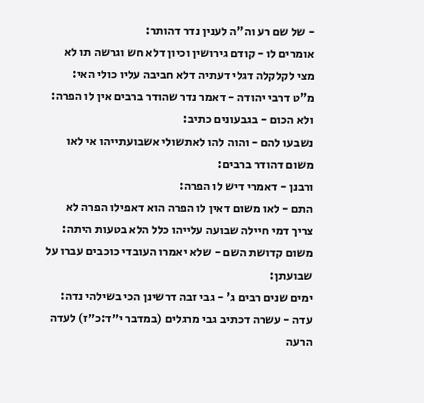- של שם רע וה"ה לענין נדר דהותר:
אומרים לו - קודם גירושין וכיון דלא חש וגרשה תו לא מצי לקלקלה דגלי דעתיה דלא חביבה עליו כולי האי:
מ"ט דרבי יהודה - דאמר נדר שהודר ברבים אין לו הפרה:
ולא הכום - בגבעונים כתיב:
נשבעו להם - והוה להו לאתשולי אשבועתייהו אי לאו משום דהודר ברבים:
ורבנן - דאמרי דיש לו הפרה:
התם - לאו משום דאין לו הפרה הוא דאפילו הפרה לא צריך דמי חיילה שבועה עלייהו כלל הלא בטעות היתה:
משום קדושת השם - שלא יאמרו העובדי כוכבים עברו על שבועתן:
ימים שנים רבים ג' - גבי זבה דרשינן הכי בשילהי נדה:
עדה - עשרה דכתיב גבי מרגלים (במדבר י״ד:כ״ז) לעדה הרעה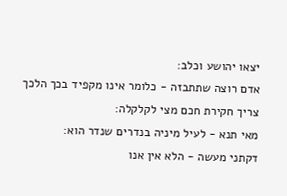יצאו יהושע וכלב:
אדם רוצה שתתבזה - כלומר אינו מקפיד בכך הלכך צריך חקירת חכם מצי לקלקלה:
מאי תנא - לעיל מיניה בנדרים שנדר הוא:
דקתני מעשה - הלא אין אנו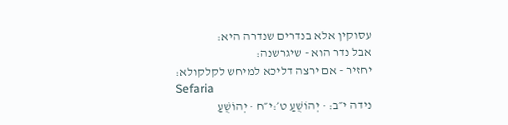עסוקין אלא בנדרים שנדרה היא:
אבל נדר הוא - שיגרשנה:
יחזיר - אם ירצה דליכא למיחש לקלקולא:
Sefaria
נידה י״ב: · יְהוֹשֻׁעַ ט׳:י״ח · יְהוֹשֻׁעַ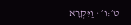ט׳:ו׳ · וַיִּקְרָא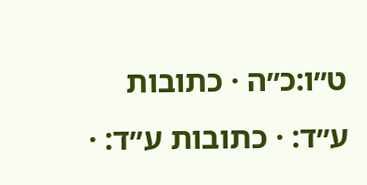ט״ו:כ״ה · כתובות ע״ד: · כתובות ע״ד: ·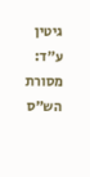גיטין ע״ד:
מסורת הש״ס